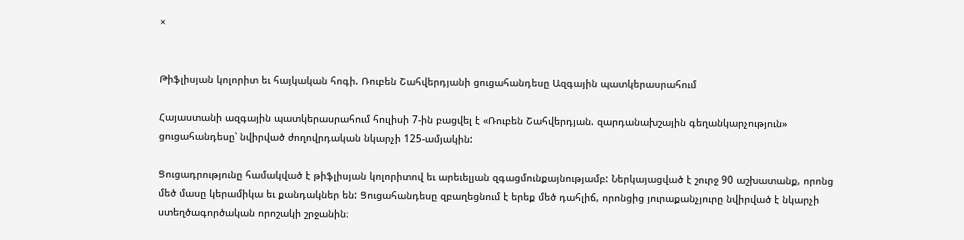×


Թիֆլիսյան կոլորիտ եւ հայկական հոգի. Ռուբեն Շահվերդյանի ցուցահանդեսը Ազգային պատկերասրահում

Հայաստանի ազգային պատկերասրահում հուլիսի 7-ին բացվել է «Ռուբեն Շահվերդյան. զարդանախշային գեղանկարչություն» ցուցահանդեսը՝ նվիրված ժողովրդական նկարչի 125-ամյակին:

Ցուցադրությունը համակված է թիֆլիսյան կոլորիտով եւ արեւելյան զգացմունքայնությամբ: Ներկայացված է շուրջ 90 աշխատանք, որոնց մեծ մասը կերամիկա եւ քանդակներ են: Ցուցահանդեսը զբաղեցնում է երեք մեծ դահլիճ, որոնցից յուրաքանչյուրը նվիրված է նկարչի ստեղծագործական որոշակի շրջանին։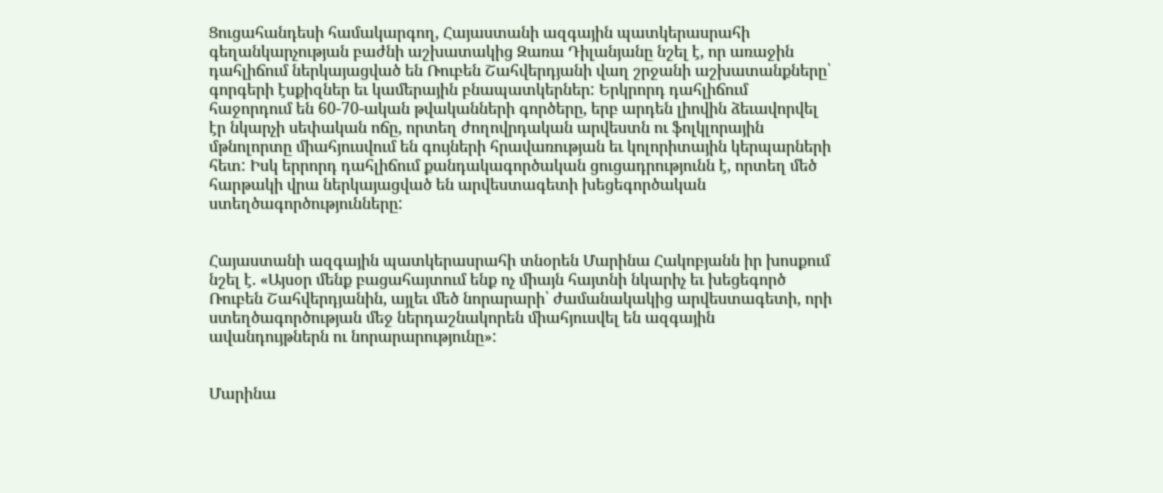Ցուցահանդեսի համակարգող, Հայաստանի ազգային պատկերասրահի գեղանկարչության բաժնի աշխատակից Զառա Դիլանյանը նշել է, որ առաջին դահլիճում ներկայացված են Ռուբեն Շահվերդյանի վաղ շրջանի աշխատանքները՝ գորգերի էսքիզներ եւ կամերային բնապատկերներ: Երկրորդ դահլիճում հաջորդում են 60-70-ական թվականների գործերը, երբ արդեն լիովին ձեւավորվել էր նկարչի սեփական ոճը, որտեղ ժողովրդական արվեստն ու ֆոլկլորային մթնոլորտը միահյուսվում են գույների հրավառության եւ կոլորիտային կերպարների հետ: Իսկ երրորդ դահլիճում քանդակագործական ցուցադրությունն է, որտեղ մեծ հարթակի վրա ներկայացված են արվեստագետի խեցեգործական ստեղծագործությունները:


Հայաստանի ազգային պատկերասրահի տնօրեն Մարինա Հակոբյանն իր խոսքում նշել է. «Այսօր մենք բացահայտում ենք ոչ միայն հայտնի նկարիչ եւ խեցեգործ Ռուբեն Շահվերդյանին, այլեւ մեծ նորարարի՝ ժամանակակից արվեստագետի, որի ստեղծագործության մեջ ներդաշնակորեն միահյուսվել են ազգային ավանդույթներն ու նորարարությունը»:


Մարինա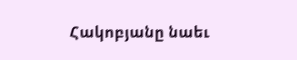Հակոբյանը նաեւ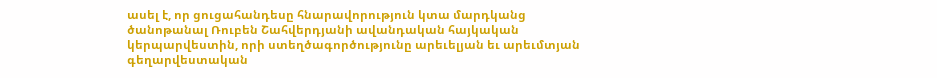ասել է, որ ցուցահանդեսը հնարավորություն կտա մարդկանց ծանոթանալ Ռուբեն Շահվերդյանի ավանդական հայկական կերպարվեստին, որի ստեղծագործությունը արեւելյան եւ արեւմտյան գեղարվեստական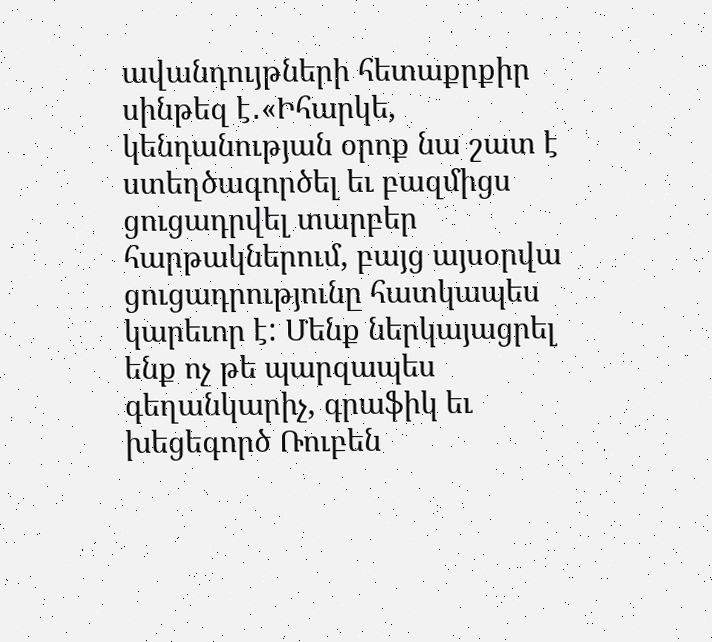ավանդույթների հետաքրքիր սինթեզ է․«Իհարկե, կենդանության օրոք նա շատ է ստեղծագործել եւ բազմիցս ցուցադրվել տարբեր հարթակներում, բայց այսօրվա ցուցադրությունը հատկապես կարեւոր է: Մենք ներկայացրել ենք ոչ թե պարզապես գեղանկարիչ, գրաֆիկ եւ խեցեգործ Ռուբեն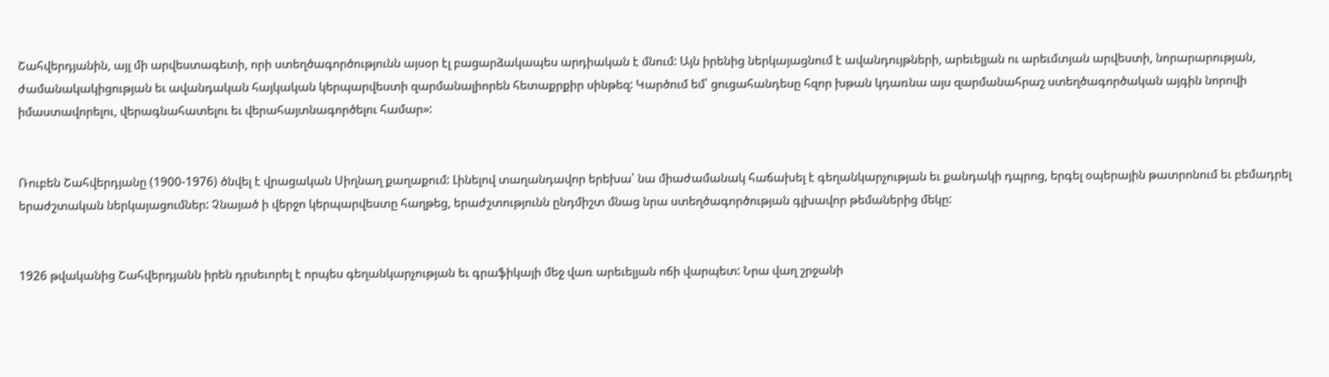Շահվերդյանին, այլ մի արվեստագետի, որի ստեղծագործությունն այսօր էլ բացարձակապես արդիական է մնում: Այն իրենից ներկայացնում է ավանդույթների, արեւելյան ու արեւմտյան արվեստի, նորարարության, ժամանակակիցության եւ ավանդական հայկական կերպարվեստի զարմանալիորեն հետաքրքիր սինթեզ: Կարծում եմ՝ ցուցահանդեսը հզոր խթան կդառնա այս զարմանահրաշ ստեղծագործական այգին նորովի իմաստավորելու, վերագնահատելու եւ վերահայտնագործելու համար»:


Ռուբեն Շահվերդյանը (1900-1976) ծնվել է վրացական Սիղնաղ քաղաքում: Լինելով տաղանդավոր երեխա՝ նա միաժամանակ հաճախել է գեղանկարչության եւ քանդակի դպրոց, երգել օպերային թատրոնում եւ բեմադրել երաժշտական ներկայացումներ: Չնայած ի վերջո կերպարվեստը հաղթեց, երաժշտությունն ընդմիշտ մնաց նրա ստեղծագործության գլխավոր թեմաներից մեկը:


1926 թվականից Շահվերդյանն իրեն դրսեւորել է որպես գեղանկարչության եւ գրաֆիկայի մեջ վառ արեւելյան ոճի վարպետ: Նրա վաղ շրջանի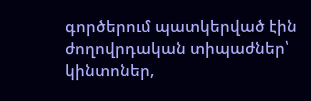գործերում պատկերված էին ժողովրդական տիպաժներ՝ կինտոներ,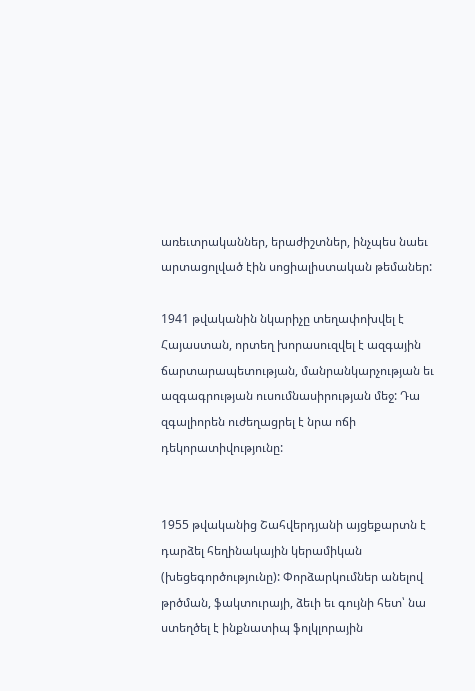առեւտրականներ, երաժիշտներ, ինչպես նաեւ արտացոլված էին սոցիալիստական թեմաներ:

1941 թվականին նկարիչը տեղափոխվել է Հայաստան, որտեղ խորասուզվել է ազգային ճարտարապետության, մանրանկարչության եւ ազգագրության ուսումնասիրության մեջ: Դա զգալիորեն ուժեղացրել է նրա ոճի դեկորատիվությունը:


1955 թվականից Շահվերդյանի այցեքարտն է դարձել հեղինակային կերամիկան (խեցեգործությունը): Փորձարկումներ անելով թրծման, ֆակտուրայի, ձեւի եւ գույնի հետ՝ նա ստեղծել է ինքնատիպ ֆոլկլորային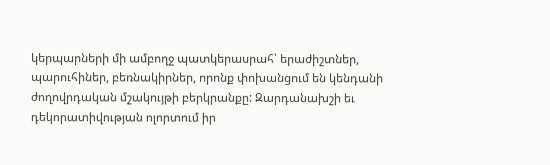կերպարների մի ամբողջ պատկերասրահ՝ երաժիշտներ, պարուհիներ, բեռնակիրներ, որոնք փոխանցում են կենդանի ժողովրդական մշակույթի բերկրանքը: Զարդանախշի եւ դեկորատիվության ոլորտում իր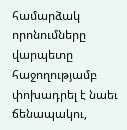համարձակ որոնումները վարպետը հաջողությամբ փոխադրել է նաեւ ճենապակու,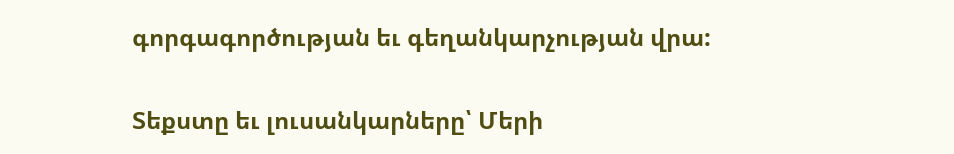գորգագործության եւ գեղանկարչության վրա:

Տեքստը եւ լուսանկարները՝ Մերի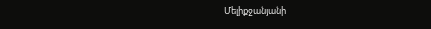Մելիքջանյանի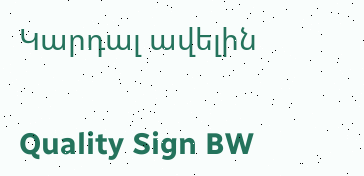Կարդալ ավելին

Quality Sign BW